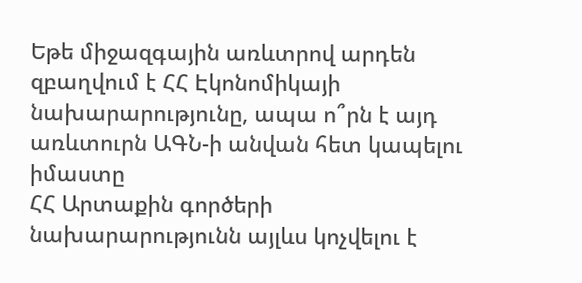Եթե միջազգային առևտրով արդեն զբաղվում է ՀՀ Էկոնոմիկայի նախարարությունը, ապա ո՞րն է այդ առևտուրն ԱԳՆ-ի անվան հետ կապելու իմաստը
ՀՀ Արտաքին գործերի նախարարությունն այլևս կոչվելու է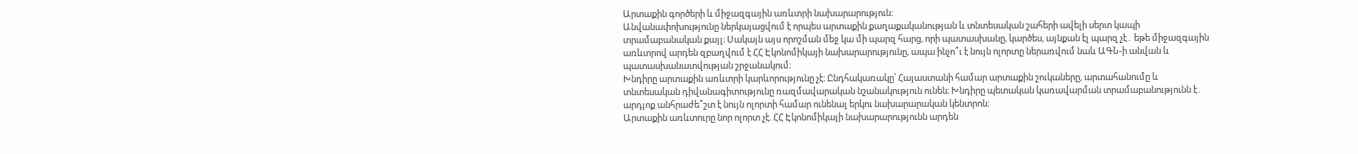Արտաքին գործերի և միջազգային առևտրի նախարարություն։
Անվանափոխությունը ներկայացվում է որպես արտաքին քաղաքականության և տնտեսական շահերի ավելի սերտ կապի տրամաբանական քայլ։ Սակայն այս որոշման մեջ կա մի պարզ հարց, որի պատասխանը, կարծես, այնքան էլ պարզ չէ․ եթե միջազգային առևտրով արդեն զբաղվում է ՀՀ Էկոնոմիկայի նախարարությունը, ապա ինչո՞ւ է նույն ոլորտը ներառվում նաև ԱԳՆ-ի անվան և պատասխանատվության շրջանակում։
Խնդիրը արտաքին առևտրի կարևորությունը չէ։ Ընդհակառակը՝ Հայաստանի համար արտաքին շուկաները, արտահանումը և տնտեսական դիվանագիտությունը ռազմավարական նշանակություն ունեն։ Խնդիրը պետական կառավարման տրամաբանությունն է․ արդյոք անհրաժե՞շտ է նույն ոլորտի համար ունենալ երկու նախարարական կենտրոն։
Արտաքին առևտուրը նոր ոլորտ չէ. ՀՀ Էկոնոմիկայի նախարարությունն արդեն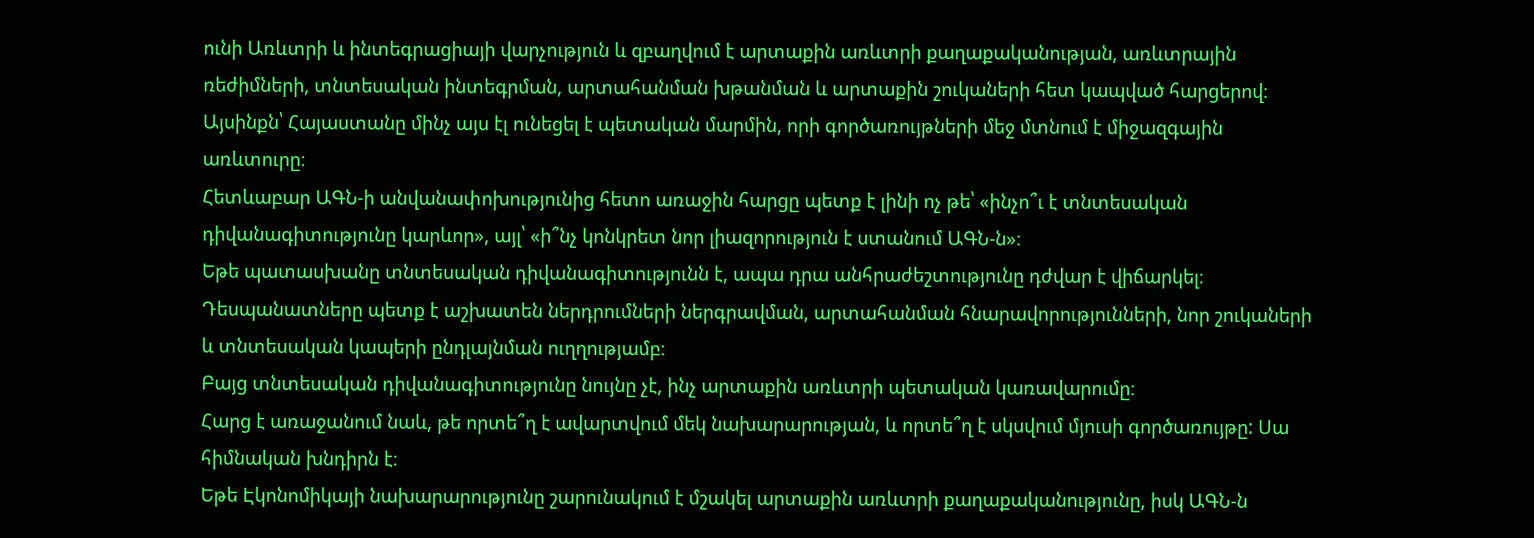ունի Առևտրի և ինտեգրացիայի վարչություն և զբաղվում է արտաքին առևտրի քաղաքականության, առևտրային ռեժիմների, տնտեսական ինտեգրման, արտահանման խթանման և արտաքին շուկաների հետ կապված հարցերով։
Այսինքն՝ Հայաստանը մինչ այս էլ ունեցել է պետական մարմին, որի գործառույթների մեջ մտնում է միջազգային առևտուրը։
Հետևաբար ԱԳՆ-ի անվանափոխությունից հետո առաջին հարցը պետք է լինի ոչ թե՝ «ինչո՞ւ է տնտեսական դիվանագիտությունը կարևոր», այլ՝ «ի՞նչ կոնկրետ նոր լիազորություն է ստանում ԱԳՆ-ն»։
Եթե պատասխանը տնտեսական դիվանագիտությունն է, ապա դրա անհրաժեշտությունը դժվար է վիճարկել։ Դեսպանատները պետք է աշխատեն ներդրումների ներգրավման, արտահանման հնարավորությունների, նոր շուկաների և տնտեսական կապերի ընդլայնման ուղղությամբ։
Բայց տնտեսական դիվանագիտությունը նույնը չէ, ինչ արտաքին առևտրի պետական կառավարումը։
Հարց է առաջանում նաև, թե որտե՞ղ է ավարտվում մեկ նախարարության, և որտե՞ղ է սկսվում մյուսի գործառույթը: Սա հիմնական խնդիրն է։
Եթե Էկոնոմիկայի նախարարությունը շարունակում է մշակել արտաքին առևտրի քաղաքականությունը, իսկ ԱԳՆ-ն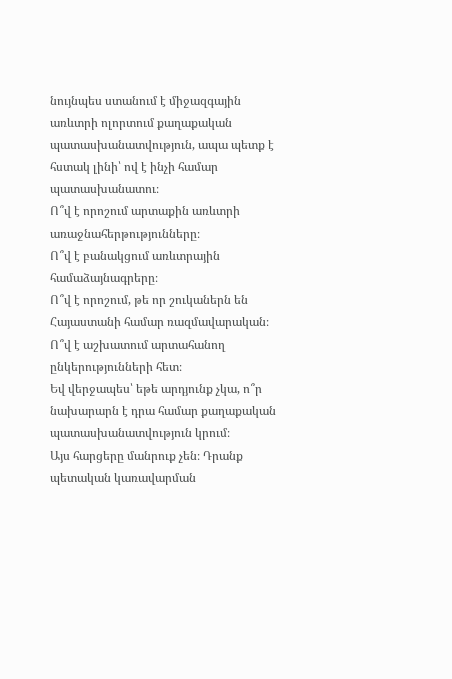նույնպես ստանում է միջազգային առևտրի ոլորտում քաղաքական պատասխանատվություն, ապա պետք է հստակ լինի՝ ով է ինչի համար պատասխանատու։
Ո՞վ է որոշում արտաքին առևտրի առաջնահերթությունները։
Ո՞վ է բանակցում առևտրային համաձայնագրերը։
Ո՞վ է որոշում, թե որ շուկաներն են Հայաստանի համար ռազմավարական։
Ո՞վ է աշխատում արտահանող ընկերությունների հետ։
Եվ վերջապես՝ եթե արդյունք չկա, ո՞ր նախարարն է դրա համար քաղաքական պատասխանատվություն կրում։
Այս հարցերը մանրուք չեն։ Դրանք պետական կառավարման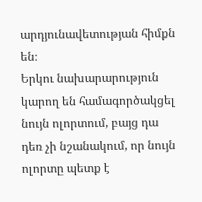արդյունավետության հիմքն են։
Երկու նախարարություն կարող են համագործակցել նույն ոլորտում, բայց դա դեռ չի նշանակում, որ նույն ոլորտը պետք է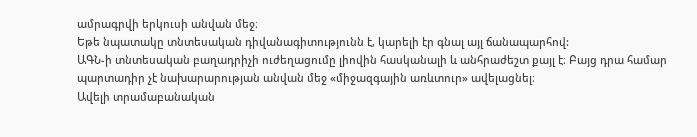ամրագրվի երկուսի անվան մեջ։
Եթե նպատակը տնտեսական դիվանագիտությունն է, կարելի էր գնալ այլ ճանապարհով:
ԱԳՆ-ի տնտեսական բաղադրիչի ուժեղացումը լիովին հասկանալի և անհրաժեշտ քայլ է։ Բայց դրա համար պարտադիր չէ նախարարության անվան մեջ «միջազգային առևտուր» ավելացնել։
Ավելի տրամաբանական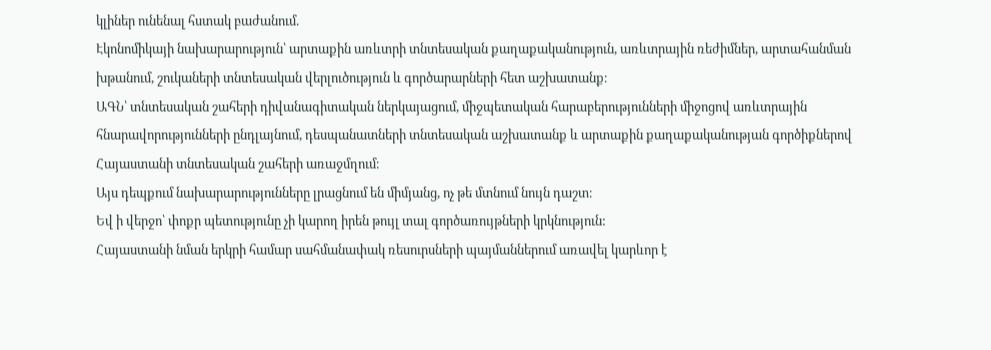կլիներ ունենալ հստակ բաժանում.
Էկոնոմիկայի նախարարություն՝ արտաքին առևտրի տնտեսական քաղաքականություն, առևտրային ռեժիմներ, արտահանման խթանում, շուկաների տնտեսական վերլուծություն և գործարարների հետ աշխատանք։
ԱԳՆ՝ տնտեսական շահերի դիվանագիտական ներկայացում, միջպետական հարաբերությունների միջոցով առևտրային հնարավորությունների ընդլայնում, դեսպանատների տնտեսական աշխատանք և արտաքին քաղաքականության գործիքներով Հայաստանի տնտեսական շահերի առաջմղում։
Այս դեպքում նախարարությունները լրացնում են միմյանց, ոչ թե մտնում նույն դաշտ։
Եվ ի վերջո՝ փոքր պետությունը չի կարող իրեն թույլ տալ գործառույթների կրկնություն:
Հայաստանի նման երկրի համար սահմանափակ ռեսուրսների պայմաններում առավել կարևոր է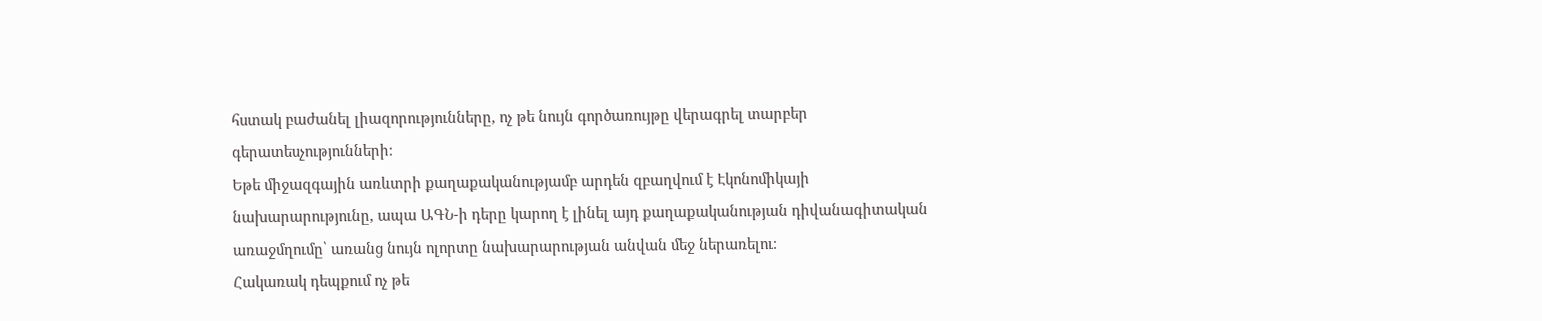հստակ բաժանել լիազորությունները, ոչ թե նույն գործառույթը վերագրել տարբեր գերատեսչությունների։
Եթե միջազգային առևտրի քաղաքականությամբ արդեն զբաղվում է Էկոնոմիկայի նախարարությունը, ապա ԱԳՆ-ի դերը կարող է լինել այդ քաղաքականության դիվանագիտական առաջմղումը՝ առանց նույն ոլորտը նախարարության անվան մեջ ներառելու։
Հակառակ դեպքում ոչ թե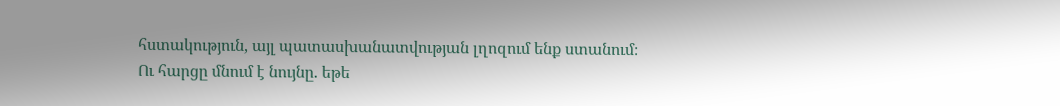հստակություն, այլ պատասխանատվության լղոզում ենք ստանում։
Ու հարցը մնում է նույնը. եթե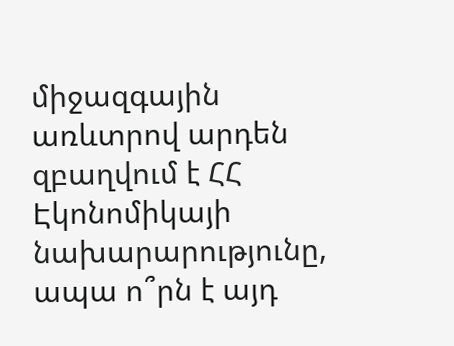միջազգային առևտրով արդեն զբաղվում է ՀՀ Էկոնոմիկայի նախարարությունը, ապա ո՞րն է այդ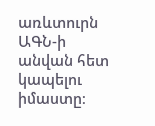առևտուրն ԱԳՆ-ի անվան հետ կապելու իմաստը։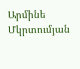Արմինե Մկրտումյան